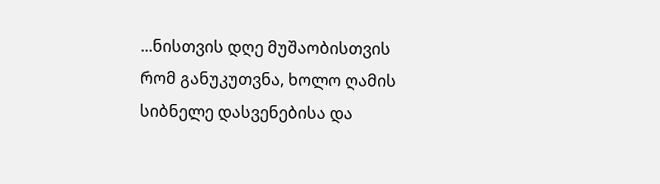...ნისთვის დღე მუშაობისთვის რომ განუკუთვნა, ხოლო ღამის სიბნელე დასვენებისა და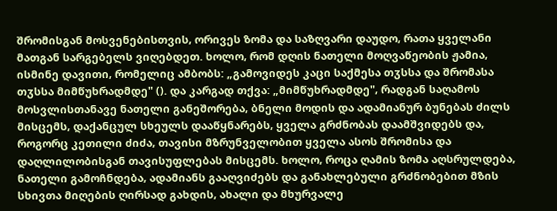შრომისგან მოსვენებისთვის, ორივეს ზომა და საზღვარი დაუდო, რათა ყველანი მათგან სარგებელს ვიღებდეთ. ხოლო, რომ დღის ნათელი მოღვაწეობის ჟამია, ისმინე დავითი, რომელიც ამბობს: „გამოვიდეს კაცი საქმესა თჳსსა და შრომასა თჳსსა მიმწუხრადმდე" (). და კარგად თქვა: „მიმწუხრადმდე", რადგან საღამოს მოსვლისთანავე ნათელი განეშორება, ბნელი მოდის და ადამიანურ ბუნებას ძილს მისცემს, დაქანცულ სხეულს დააწყნარებს, ყველა გრძნობას დაამშვიდებს და, როგორც კეთილი ძიძა, თავისი მზრუნველობით ყველა ასოს შრომისა და დაღლილობისგან თავისუფლებას მისცემს. ხოლო, როცა ღამის ზომა აღსრულდება, ნათელი გამოჩნდება, ადამიანს გააღვიძებს და განახლებული გრძნობებით მზის სხივთა მიღების ღირსად გახდის, ახალი და მხურვალე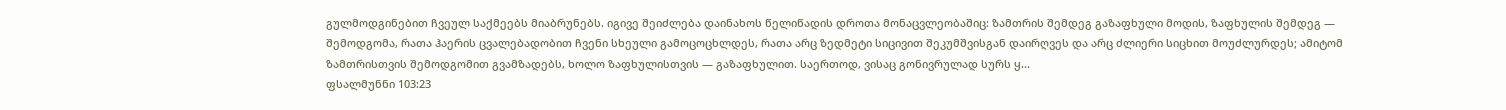გულმოდგინებით ჩვეულ საქმეებს მიაბრუნებს. იგივე შეიძლება დაინახოს წელიწადის დროთა მონაცვლეობაშიც: ზამთრის შემდეგ გაზაფხული მოდის, ზაფხულის შემდეგ — შემოდგომა, რათა ჰაერის ცვალებადობით ჩვენი სხეული გამოცოცხლდეს, რათა არც ზედმეტი სიცივით შეკუმშვისგან დაირღვეს და არც ძლიერი სიცხით მოუძლურდეს; ამიტომ ზამთრისთვის შემოდგომით გვამზადებს, ხოლო ზაფხულისთვის — გაზაფხულით. საერთოდ, ვისაც გონივრულად სურს ყ...
ფსალმუნნი 103:23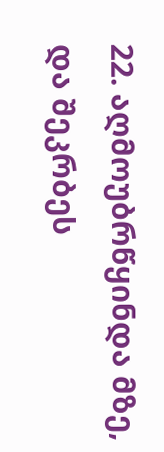22. აღმოუბრწყინდა მზე, და შეკრბეს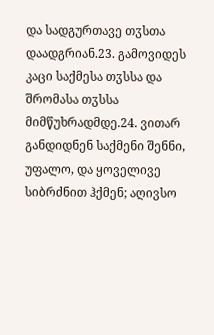და სადგურთავე თჳსთა დაადგრიან.23. გამოვიდეს კაცი საქმესა თჳსსა და შრომასა თჳსსა მიმწუხრადმდე.24. ვითარ განდიდნენ საქმენი შენნი, უფალო, და ყოველივე სიბრძნით ჰქმენ; აღივსო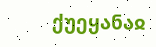ქუეყანაჲ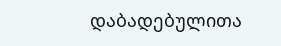დაბადებულითა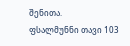შენითა.
ფსალმუნნი თავი 103